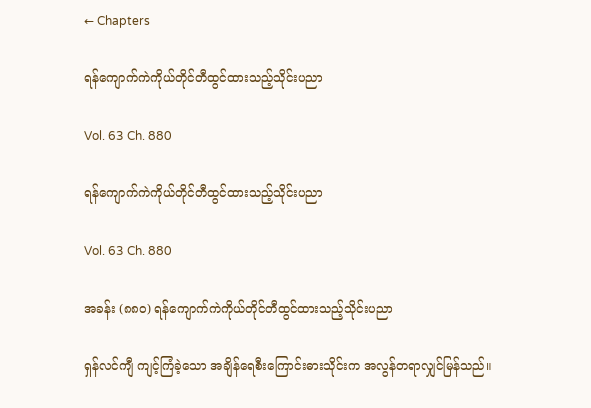← Chapters

ရန်ကျောက်ကဲကိုယ်တိုင်တီထွင်ထားသည့်သိုင်းပညာ

Vol. 63 Ch. 880

ရန်ကျောက်ကဲကိုယ်တိုင်တီထွင်ထားသည့်သိုင်းပညာ

Vol. 63 Ch. 880

အခန်း (၈၈၀) ရန်ကျောက်ကဲကိုယ်တိုင်တီထွင်ထားသည့်သိုင်းပညာ

ရှန်လင်ကျီ ကျင့်ကြံခဲ့သော အချိန်ရေစီးကြောင်းဓားသိုင်းက အလွန်တရာလျှင်မြန်သည်။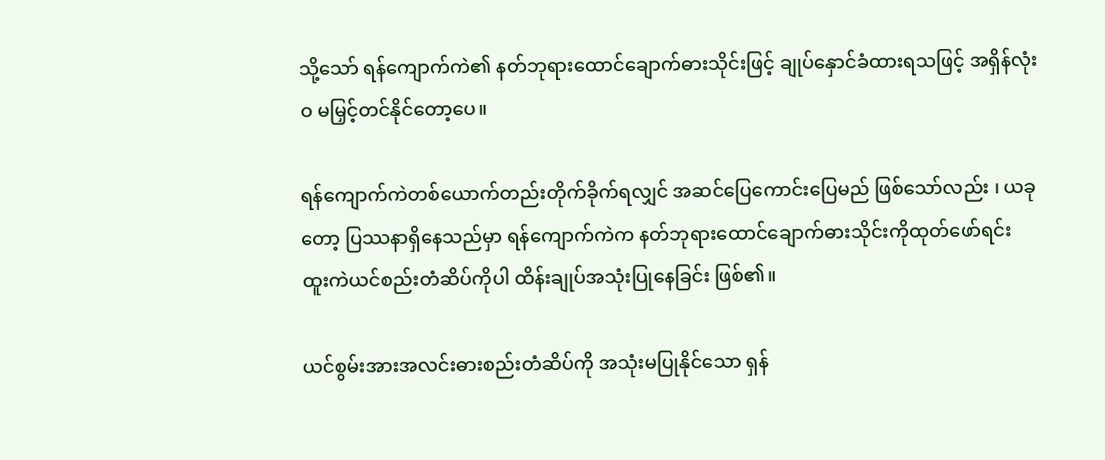သို့သော် ရန်ကျောက်ကဲ၏ နတ်ဘုရားထောင်ချောက်ဓားသိုင်းဖြင့် ချုပ်နှောင်ခံထားရသဖြင့် အရှိန်လုံးဝ မမြှင့်တင်နိုင်တော့ပေ။

ရန်ကျောက်ကဲတစ်ယောက်တည်းတိုက်ခိုက်ရလျှင် အဆင်ပြေကောင်းပြေမည် ဖြစ်သော်လည်း ၊ ယခုတော့ ပြဿနာရှိနေသည်မှာ ရန်ကျောက်ကဲက နတ်ဘုရားထောင်ချောက်ဓားသိုင်းကိုထုတ်ဖော်ရင်း ထူးကဲယင်စည်းတံဆိပ်ကိုပါ ထိန်းချုပ်အသုံးပြုနေခြင်း ဖြစ်၏။

ယင်စွမ်းအားအလင်းဓားစည်းတံဆိပ်ကို အသုံးမပြုနိုင်သော ရှန်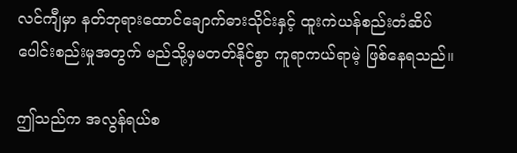လင်ကျီမှာ နတ်ဘုရားထောင်ချောက်ဓားသိုင်းနှင့် ထူးကဲယန်စည်းတံဆိပ်ပေါင်းစည်းမှုအတွက် မည်သို့မှမတတ်နိုင်စွာ ကူရာကယ်ရာမဲ့ ဖြစ်နေရသည်။

ဤသည်က အလွန်ရယ်စ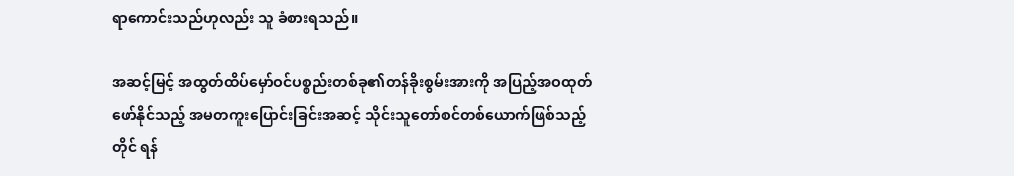ရာကောင်းသည်ဟုလည်း သူ ခံစားရသည်။

အဆင့်မြင့် အထွတ်ထိပ်မှော်ဝင်ပစ္စည်းတစ်ခု၏တန်ခိုးစွမ်းအားကို အပြည့်အဝထုတ်ဖော်နိုင်သည့် အမတကူးပြောင်းခြင်းအဆင့် သိုင်းသူတော်စင်တစ်ယောက်ဖြစ်သည့်တိုင် ရန်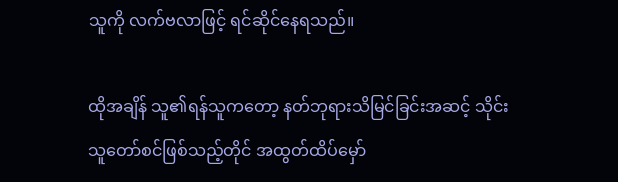သူကို လက်ဗလာဖြင့် ရင်ဆိုင်နေရသည်။

ထိုအချိန် သူ၏ရန်သူကတော့ နတ်ဘုရားသိမြင်ခြင်းအဆင့် သိုင်းသူတော်စင်ဖြစ်သည့်တိုင် အထွတ်ထိပ်မှော်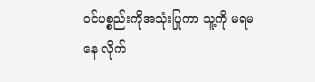ဝင်ပစ္စည်းကိုအသုံးပြုကာ သူ့ကို မရမနေ လိုက်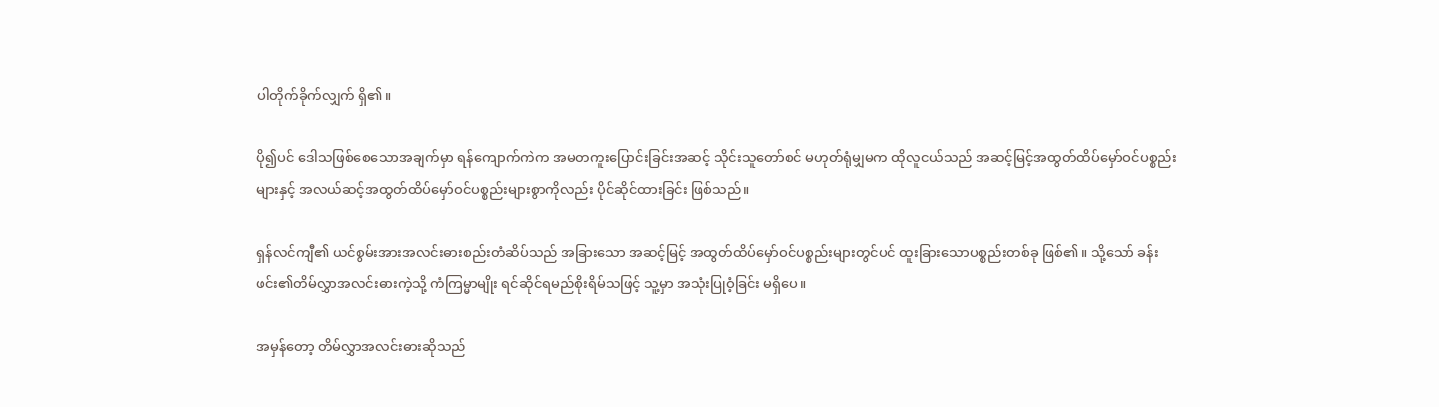ပါတိုက်ခိုက်လျှက် ရှိ၏။

ပို၍ပင် ဒေါသဖြစ်စေသောအချက်မှာ ရန်ကျောက်ကဲက အမတကူးပြောင်းခြင်းအဆင့် သိုင်းသူတော်စင် မဟုတ်ရုံမျှမက ထိုလူငယ်သည် အဆင့်မြင့်အထွတ်ထိပ်မှော်ဝင်ပစ္စည်းများနှင့် အလယ်ဆင့်အထွတ်ထိပ်မှော်ဝင်ပစ္စည်းများစွာကိုလည်း ပိုင်ဆိုင်ထားခြင်း ဖြစ်သည်။

ရှန်လင်ကျီ၏ ယင်စွမ်းအားအလင်းဓားစည်းတံဆိပ်သည် အခြားသော အဆင့်မြင့် အထွတ်ထိပ်မှော်ဝင်ပစ္စည်းများတွင်ပင် ထူးခြားသောပစ္စည်းတစ်ခု ဖြစ်၏။ သို့သော် ခန်းဖင်း၏တိမ်လွှာအလင်းဓားကဲ့သို့ ကံကြမ္မာမျိုး ရင်ဆိုင်ရမည်စိုးရိမ်သဖြင့် သူ့မှာ အသုံးပြုဝံ့ခြင်း မရှိပေ။

အမှန်တော့ တိမ်လွှာအလင်းဓားဆိုသည်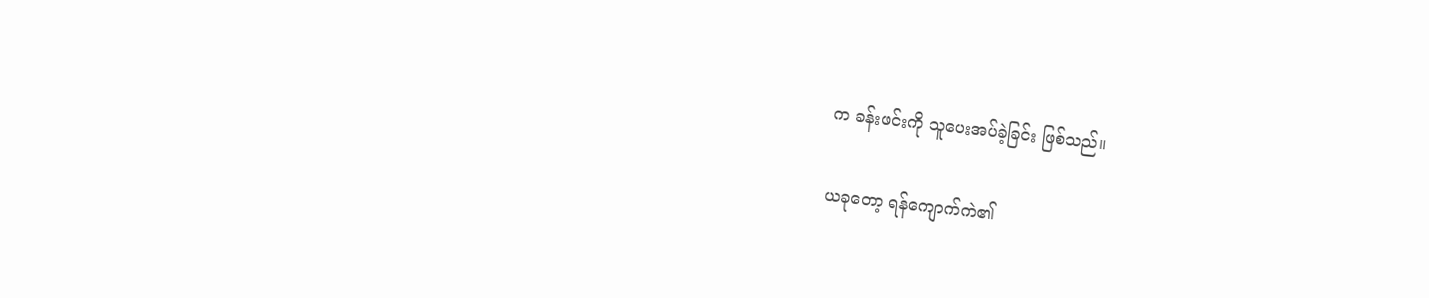က ခန်းဖင်းကို သူပေးအပ်ခဲ့ခြင်း ဖြစ်သည်။

ယခုတော့ ရန်ကျောက်ကဲ၏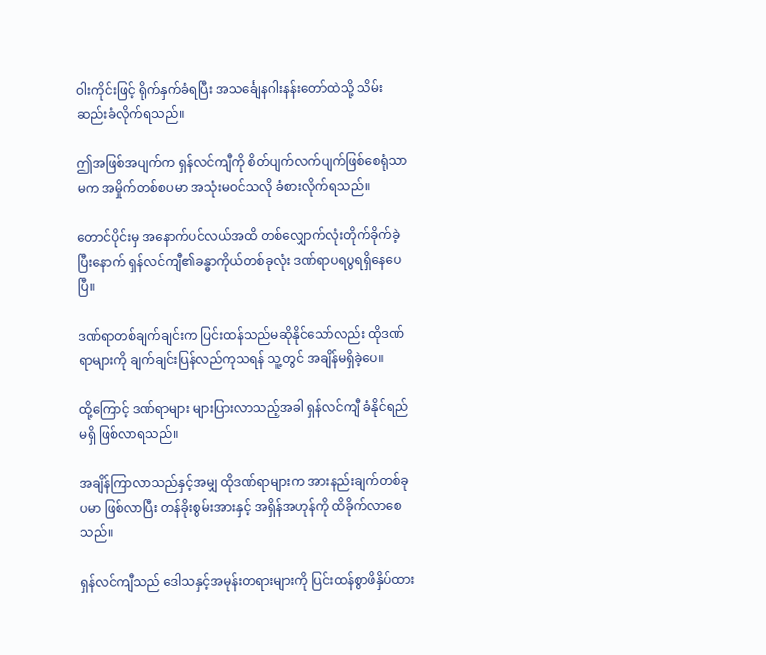ဝါးကိုင်းဖြင့် ရိုက်နှက်ခံရပြီး အသင်္ချေနဂါးနန်းတော်ထဲသို့ သိမ်းဆည်းခံလိုက်ရသည်။

ဤအဖြစ်အပျက်က ရှန်လင်ကျီကို စိတ်ပျက်လက်ပျက်ဖြစ်စေရုံသာမက အမှိုက်တစ်စပမာ အသုံးမဝင်သလို ခံစားလိုက်ရသည်။

တောင်ပိုင်းမှ အနောက်ပင်လယ်အထိ တစ်လျှောက်လုံးတိုက်ခိုက်ခဲ့ပြီးနောက် ရှန်လင်ကျီ၏ခန္ဓာကိုယ်တစ်ခုလုံး ဒဏ်ရာပရပွရရှိနေပေပြီ။

ဒဏ်ရာတစ်ချက်ချင်းက ပြင်းထန်သည်မဆိုနိုင်သော်လည်း ထိုဒဏ်ရာများကို ချက်ချင်းပြန်လည်ကုသရန် သူ့တွင် အချိန်မရှိခဲ့ပေ။

ထို့ကြောင့် ဒဏ်ရာများ များပြားလာသည့်အခါ ရှန်လင်ကျီ ခံနိုင်ရည်မရှိ ဖြစ်လာရသည်။

အချိန်ကြာလာသည်နှင့်အမျှ ထိုဒဏ်ရာများက အားနည်းချက်တစ်ခုပမာ ဖြစ်လာပြီး တန်ခိုးစွမ်းအားနှင့် အရှိန်အဟုန်ကို ထိခိုက်လာစေသည်။

ရှန်လင်ကျီသည် ဒေါသနှင့်အမုန်းတရားများကို ပြင်းထန်စွာဖိနှိပ်ထား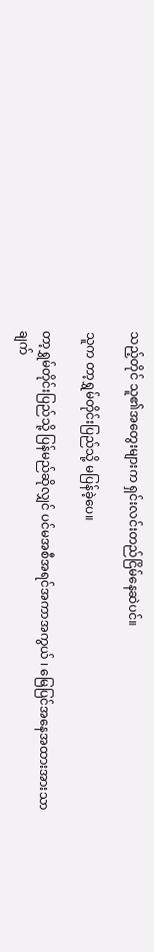သည့်တိုင် သူ၏အတွေးများက ရှင်းလင်းတည်ငြိမ်နေဆဲပင်။

သူက တာ့ရွှမ်တိုင်းပြည်သို့ မပြန်ခဲ့ပေ။

တာ့ရွှမ်တိုင်းပြည်သို့ ပြန်မည်ဆိုလျှင် ပင်မအစီအရင်အကာအကွယ် ၊ မြေပြင်အနေအထားအားသာချက်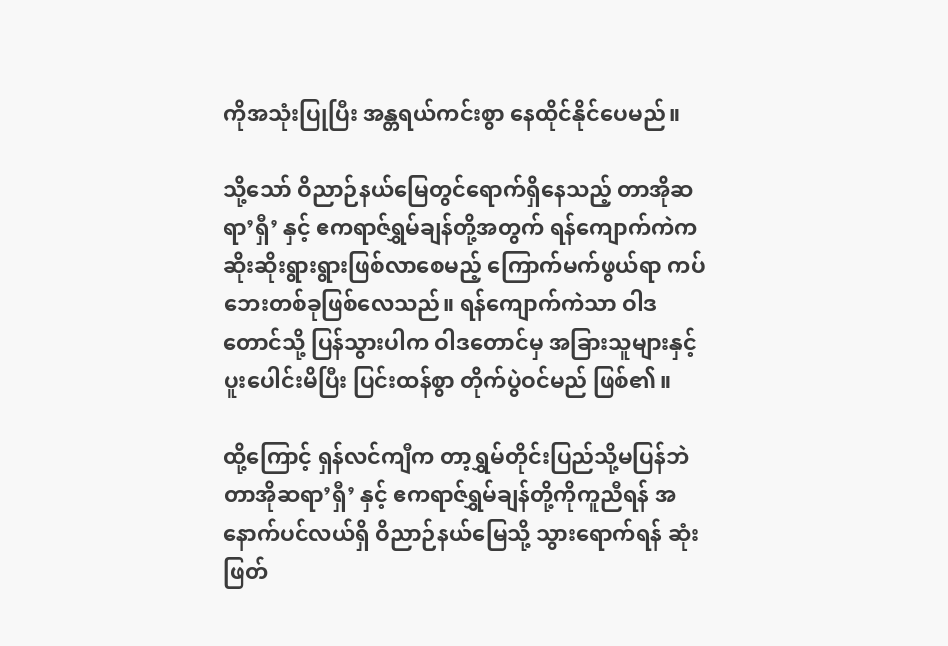ကိုအသုံးပြုပြီး အန္တရယ်ကင်းစွာ နေထိုင်နိုင်ပေမည်။

သို့သော် ဝိညာဉ်နယ်မြေတွင်ရောက်ရှိနေသည့် တာအိုဆရာ’ရှီ’ နှင့် ဧကရာဇ်ရွှမ်ချန်တို့အတွက် ရန်ကျောက်ကဲက ဆိုးဆိုးရွားရွားဖြစ်လာစေမည့် ကြောက်မက်ဖွယ်ရာ ကပ်ဘေးတစ်ခုဖြစ်လေသည်။ ရန်ကျောက်ကဲသာ ဝါဒတောင်သို့ ပြန်သွားပါက ဝါဒတောင်မှ အခြားသူများနှင့်ပူးပေါင်းမိပြီး ပြင်းထန်စွာ တိုက်ပွဲဝင်မည် ဖြစ်၏။

ထို့ကြောင့် ရှန်လင်ကျီက တာ့ရွှမ်တိုင်းပြည်သို့မပြန်ဘဲ တာအိုဆရာ’ရှီ’ နှင့် ဧကရာဇ်ရွှမ်ချန်တို့ကိုကူညီရန် အနောက်ပင်လယ်ရှိ ဝိညာဉ်နယ်မြေသို့ သွားရောက်ရန် ဆုံးဖြတ်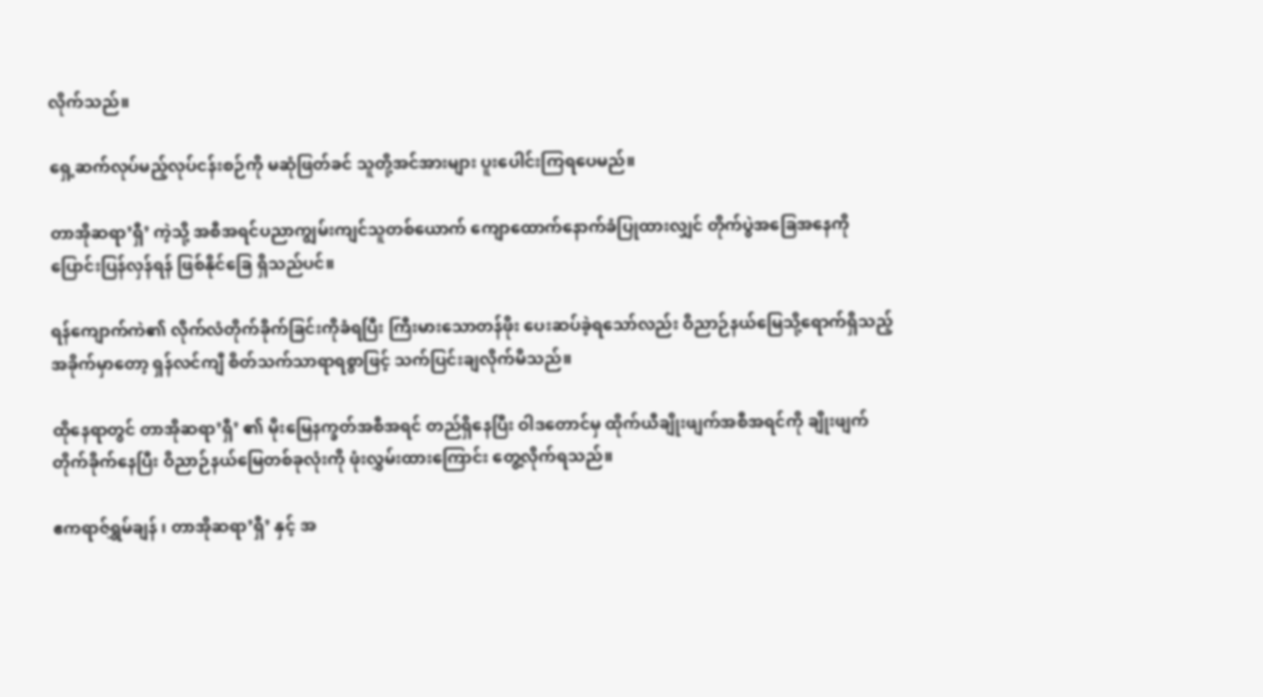လိုက်သည်။

ရှေ့ဆက်လုပ်မည့်လုပ်ငန်းစဉ်ကို မဆုံဖြတ်ခင် သူတို့အင်အားများ ပူးပေါင်းကြရပေမည်။

တာအိုဆရာ’ရှီ’ ကဲ့သို့ အစီအရင်ပညာကျွမ်းကျင်သူတစ်ယောက် ကျောထောက်နောက်ခံပြုထားလျှင် တိုက်ပွဲအခြေအနေကို ပြောင်းပြန်လှန်ရန် ဖြစ်နိုင်ခြေ ရှိသည်ပင်။

ရန်ကျောက်ကဲ၏ လိုက်လံတိုက်ခိုက်ခြင်းကိုခံရပြီး ကြီးမားသောတန်ဖိုး ပေးဆပ်ခဲ့ရသော်လည်း ဝိညာဉ်နယ်မြေသို့ရောက်ရှိသည့်အခိုက်မှာတော့ ရှန်လင်ကျီ စိတ်သက်သာရာရစွာဖြင့် သက်ပြင်းချလိုက်မိသည်။

ထိုနေရာတွင် တာအိုဆရာ’ရှီ’ ၏ မိုးမြေနက္ခတ်အစီအရင် တည်ရှိနေပြီး ဝါဒတောင်မှ ထိုက်ယီချိုးဖျက်အစီအရင်ကို ချိုးဖျက်တိုက်ခိုက်နေပြီး ဝိညာဉ်နယ်မြေတစ်ခုလုံးကို ဖုံးလွှမ်းထားကြောင်း တွေ့လိုက်ရသည်။

ဧကရာဇ်ရွှမ်ချန် ၊ တာအိုဆရာ’ရှီ’ နှင့် အ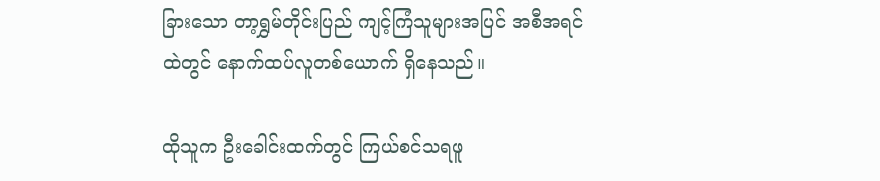ခြားသော တာ့ရွှမ်တိုင်းပြည် ကျင့်ကြံသူများအပြင် အစီအရင်ထဲတွင် နောက်ထပ်လူတစ်ယောက် ရှိနေသည်။

ထိုသူက ဦးခေါင်းထက်တွင် ကြယ်စင်သရဖူ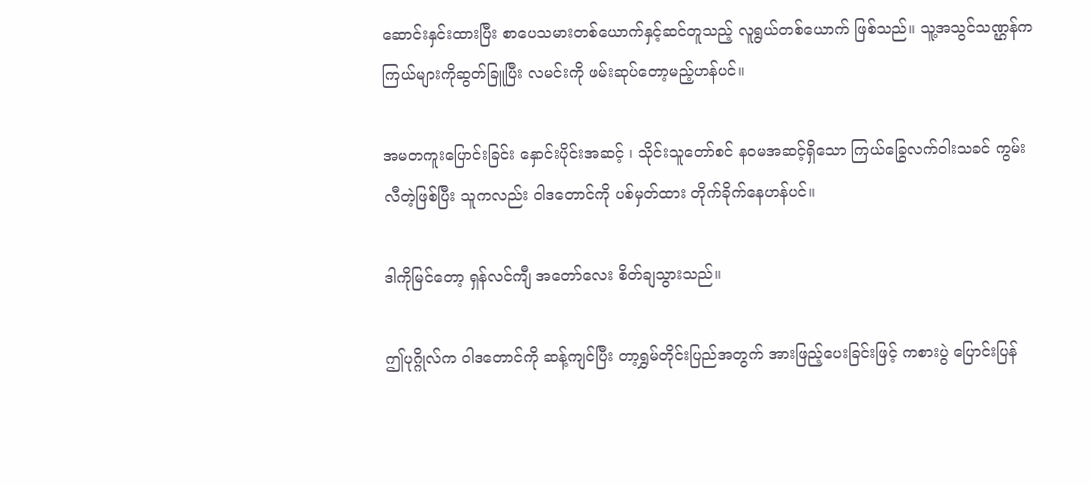ဆောင်းနှင်းထားပြီး စာပေသမားတစ်ယောက်နှင့်ဆင်တူသည့် လူရွယ်တစ်ယောက် ဖြစ်သည်။ သူ့အသွင်သဏ္ဌန်က ကြယ်များကိုဆွတ်ခြူပြီး လမင်းကို ဖမ်းဆုပ်တော့မည့်ဟန်ပင်။

အမတကူးပြောင်းခြင်း နှောင်းပိုင်းအဆင့် ၊ သိုင်းသူတော်စင် နဝမအဆင့်ရှိသော ကြယ်ခြွေလက်ဝါးသခင် ကွမ်းလီတဲ့ဖြစ်ပြီး သူကလည်း ဝါဒတောင်ကို ပစ်မှတ်ထား တိုက်ခိုက်နေဟန်ပင်။

ဒါကိုမြင်တော့ ရှန်လင်ကျီ အတော်လေး စိတ်ချသွားသည်။

ဤပုဂ္ဂိုလ်က ဝါဒတောင်ကို ဆန့်ကျင်ပြီး တာ့ရွှမ်တိုင်းပြည်အတွက် အားဖြည့်ပေးခြင်းဖြင့် ကစားပွဲ ပြောင်းပြန်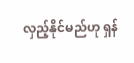လှည့်နိုင်မည်ဟု ရှန်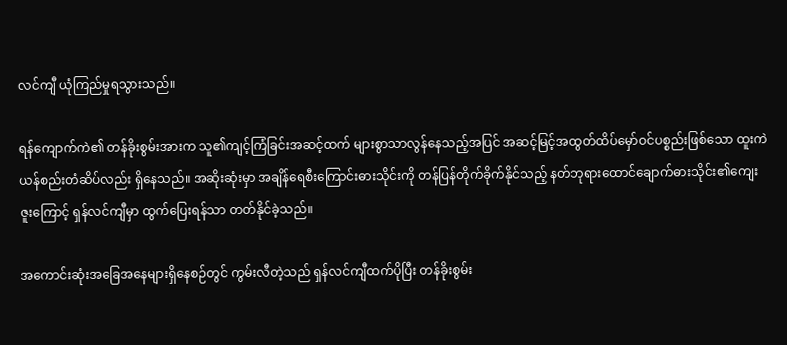လင်ကျီ ယုံကြည်မှုရသွားသည်။

ရန်ကျောက်ကဲ၏ တန်ခိုးစွမ်းအားက သူ၏ကျင့်ကြံခြင်းအဆင့်ထက် များစွာသာလွန်နေသည့်အပြင် အဆင့်မြင့်အထွတ်ထိပ်မှော်ဝင်ပစ္စည်းဖြစ်သော ထူးကဲယန်စည်းတံဆိပ်လည်း ရှိနေသည်။ အဆိုးဆုံးမှာ အချိန်ရေစီးကြောင်းဓားသိုင်းကို တန်ပြန်တိုက်ခိုက်နိုင်သည့် နတ်ဘုရားထောင်ချောက်ဓားသိုင်း၏ကျေးဇူးကြောင့် ရှန်လင်ကျီမှာ ထွက်ပြေးရန်သာ တတ်နိုင်ခဲ့သည်။

အကောင်းဆုံးအခြေအနေများရှိနေစဉ်တွင် ကွမ်းလီတဲ့သည် ရှန်လင်ကျီထက်ပိုပြီး တန်ခိုးစွမ်း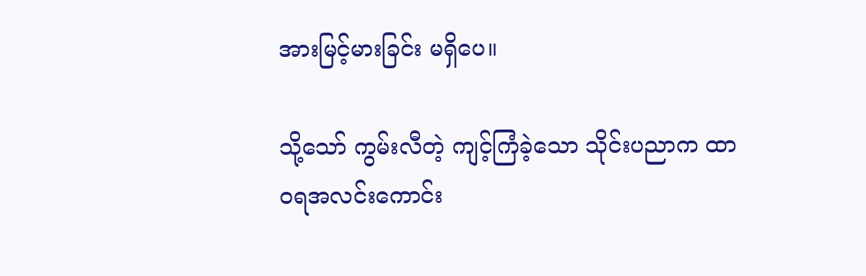အားမြင့်မားခြင်း မရှိပေ။

သို့သော် ကွမ်းလီတဲ့ ကျင့်ကြံခဲ့သော သိုင်းပညာက ထာဝရအလင်းကောင်း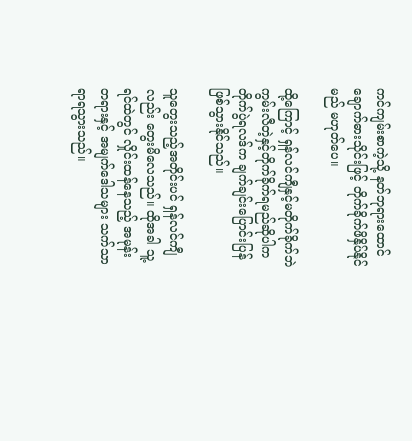ကင်ကျမ်းစာကဲ့သို့ နတ်ဘုရားထောင်ချောက်ဓားသိုင်းဖြင့် တိုက်ခိုက်ဖိနှိပ်နိုင်မည် မဟုတ်ပေ။

ထို့ကြောင့် ရှန်လင်ကျီနှင့်မတိုက်ခိုက်ဘဲ ကွမ်းလီတဲ့နှင့်တိုက်ခိုက်ရမည်ဆိုပါက တိုက်ပွဲရလဒ်က ချက်ချင်းပြောင်းပြန်ဖြစ်သွားနိုင်သည်။

သူတွေးသည့်အတိုင်းပင် ရှန်လင်ကျီလည်း တွေးမိလေသည်။ ထိုအခါ သူ့ရင်ထဲတွင် လှိုင်းထန်နေသည့် အမုန်းတရားနှင့် အမျက်ဒေါသများ သက်သာရာရသွားသည်။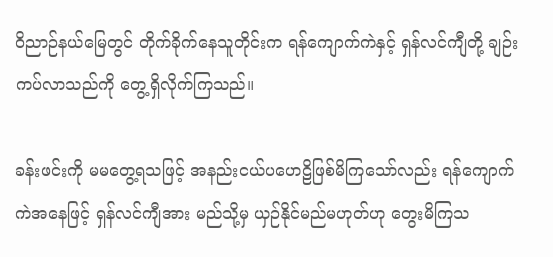ဝိညာဉ်နယ်မြေတွင် တိုက်ခိုက်နေသူတိုင်းက ရန်ကျောက်ကဲနှင့် ရှန်လင်ကျီတို့ ချဉ်းကပ်လာသည်ကို တွေ့ရှိလိုက်ကြသည်။

ခန်းဖင်းကို မမတွေ့ရသဖြင့် အနည်းငယ်ပ‌ဟေဠိဖြစ်မိကြသော်လည်း ရန်ကျောက်ကဲအနေဖြင့် ရှန်လင်ကျီအား မည်သို့မှ ယှဉ်နိုင်မည်မဟုတ်ဟု တွေးမိကြသ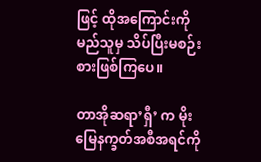ဖြင့် ထိုအကြောင်းကို မည်သူမှ သိပ်ပြီးမစဉ်းစားဖြစ်ကြပေ။

တာအိုဆရာ’ရှီ’ က မိုးမြေနက္ခတ်အစီအရင်ကို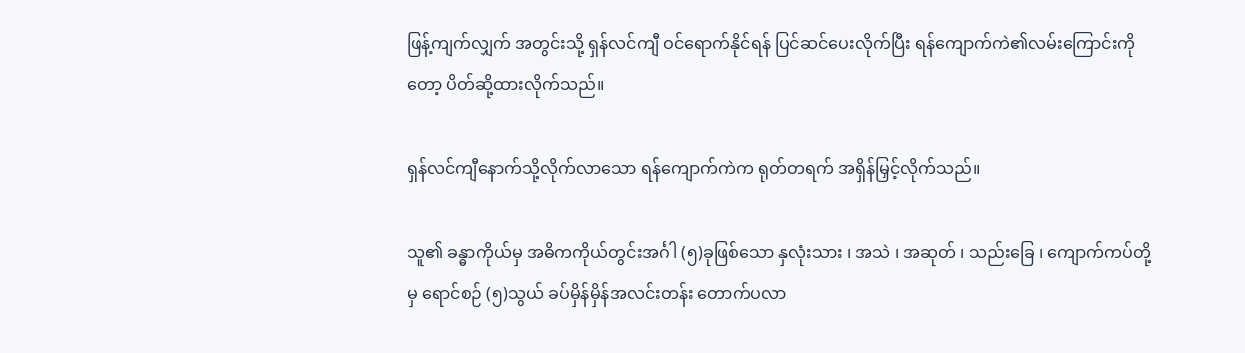ဖြန့်ကျက်လျှက် အတွင်းသို့ ရှန်လင်ကျီ ဝင်ရောက်နိုင်ရန် ပြင်ဆင်ပေးလိုက်ပြီး ရန်ကျောက်ကဲ၏လမ်းကြောင်းကိုတော့ ပိတ်ဆို့ထားလိုက်သည်။

ရှန်လင်ကျီနောက်သို့လိုက်လာသော ရန်ကျောက်ကဲက ရုတ်တရက် အရှိန်မြှင့်လိုက်သည်။

သူ၏ ခန္ဓာကိုယ်မှ အဓိကကိုယ်တွင်းအင်္ဂါ (၅)ခုဖြစ်သော နှလုံးသား ၊ အသဲ ၊ အဆုတ် ၊ သည်းခြေ ၊ ကျောက်ကပ်တို့မှ ရောင်စဉ် (၅)သွယ် ခပ်မှိန်မှိန်အလင်းတန်း တောက်ပလာ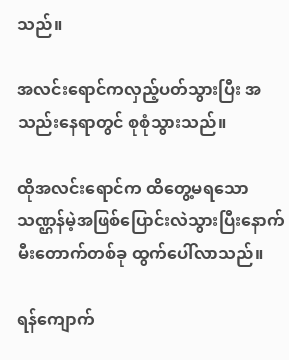သည်။

အလင်းရောင်ကလှည့်ပတ်သွားပြီး အသည်းနေရာတွင် စုစုံသွားသည်။

ထိုအလင်းရောင်က ထိတွေ့မရသော သဏ္ဌန်မဲ့အဖြစ်ပြောင်းလဲသွားပြီးနောက် မီးတောက်တစ်ခု ထွက်ပေါ်လာသည်။

ရန်ကျောက်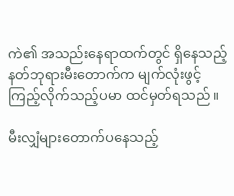ကဲ၏ အသည်းနေရာထက်တွင် ရှိနေသည့် နတ်ဘုရားမီးတောက်က မျက်လုံးဖွင့်ကြည့်လိုက်သည့်ပမာ ထင်မှတ်ရသည်။

မီးလျှံများတောက်ပနေသည့်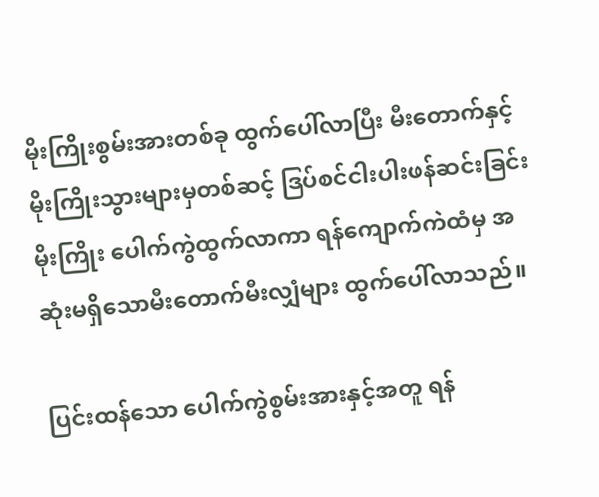မိုးကြိုးစွမ်းအားတစ်ခု ထွက်ပေါ်လာပြီး မီးတောက်နှင့် မိုးကြိုးသွားများမှတစ်ဆင့် ဒြပ်စင်ငါးပါးဖန်ဆင်းခြင်းမိုးကြိုး ပေါက်ကွဲထွက်လာကာ ရန်ကျောက်ကဲထံမှ အဆုံးမရှိသောမီးတောက်မီးလျှံများ ထွက်ပေါ်လာသည်။

ပြင်းထန်သော ပေါက်ကွဲစွမ်းအားနှင့်အတူ ရန်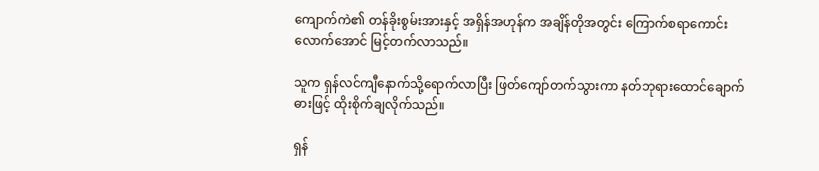ကျောက်ကဲ၏ တန်ခိုးစွမ်းအားနှင့် အရှိန်အဟုန်က အချိန်တိုအတွင်း ကြောက်စရာကောင်းလောက်အောင် မြင့်တက်လာသည်။

သူက ရှန်လင်ကျီနောက်သို့ရောက်လာပြီး ဖြတ်ကျော်တက်သွားကာ နတ်ဘုရားထောင်ချောက်ဓားဖြင့် ထိုးစိုက်ချလိုက်သည်။

ရှန်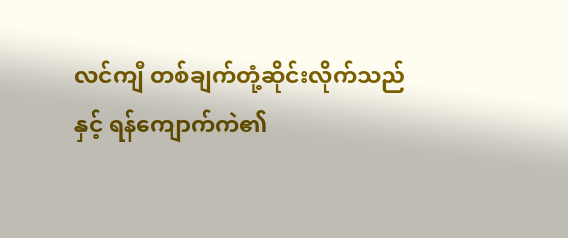လင်ကျီ တစ်ချက်တုံ့ဆိုင်းလိုက်သည်နှင့် ရန်ကျောက်ကဲ၏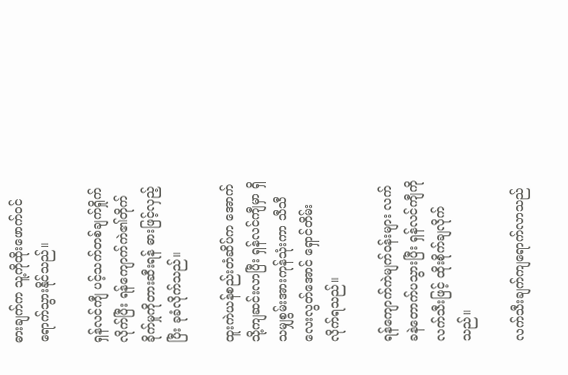ဓားချက်က သူ့ကိုထိုးဖောက်ဝင်ရောက်သွားနိုင်သည်။

ရှန်လင်ကျီ ပင့်သက်တစ်ချက်ရှိုက်လိုက်ပြီး ရန်ကျောက်ကဲ၏တိုက်ခိုက်မှုကိုတားဆီးရန် ဓားဖြင့်လှည့်ပြီး ခုခံလိုက်သည်။

ထူးကဲယန်စည်းတံဆိပ်က အောက်သို့ကျဆင်းလာပြီး ရှန်လင်ကျီမှာ ရှိသမျှစွမ်းအားကုန်သုံးကာ သီသီလေးလွတ်အောင် ရှောင်တိမ်းလိုက်ရသည်။

ရန်ကျောက်ကဲမျက်ဝန်းများ လက်ခနဲတောက်ပသွားပြီး ရှန်လင်ကျီကို လက်သီးဖြင့် ထိုးစိုက်ချလိုက်သည်။

လက်သီးချက်ကျရောက်လာသည်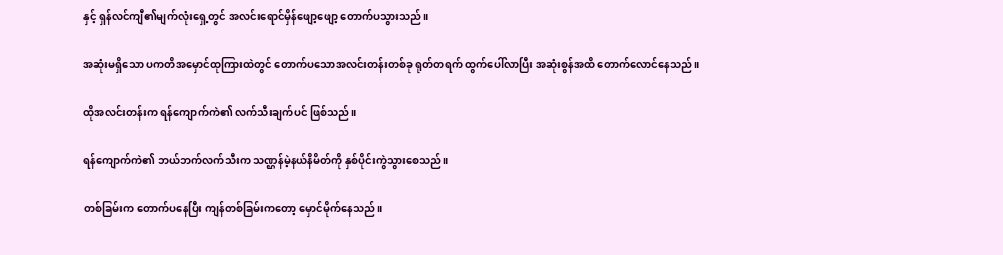နှင့် ရှန်လင်ကျီ၏မျက်လုံးရှေ့တွင် အလင်းရောင်မှိန်ဖျော့ဖျော့ တောက်ပသွားသည်။

အဆုံးမရှိသော ပကတိအမှောင်ထုကြားထဲတွင် တောက်ပသောအလင်းတန်းတစ်ခု ရုတ်တရက် ထွက်ပေါ်လာပြီး အဆုံးစွန်အထိ တောက်လောင်နေသည်။

ထိုအလင်းတန်းက ရန်ကျောက်ကဲ၏ လက်သီးချက်ပင် ဖြစ်သည်။

ရန်ကျောက်ကဲ၏ ဘယ်ဘက်လက်သီးက သဏ္ဌန်မဲ့နယ်နိမိတ်ကို နှစ်ပိုင်းကွဲသွားစေသည်။

တစ်ခြမ်းက တောက်ပနေပြီး ကျန်တစ်ခြမ်းကတော့ မှောင်မိုက်နေသည်။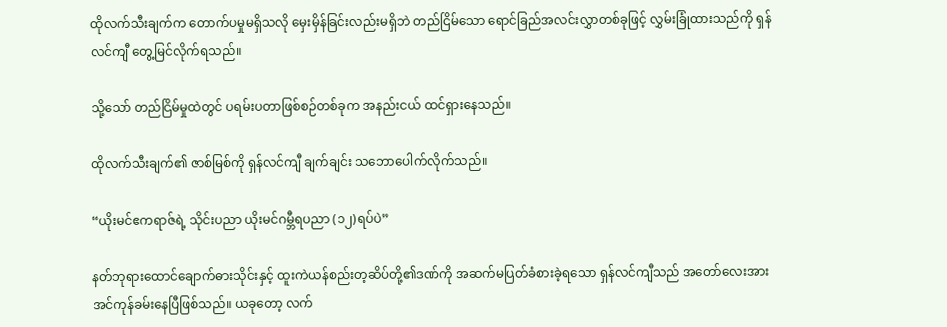ထိုလက်သီးချက်က တောက်ပမှုမရှိသလို မှေးမှိန်ခြင်းလည်းမရှိဘဲ တည်ငြိမ်သော ရောင်ခြည်အလင်းလွှာတစ်ခုဖြင့် လွှမ်းခြုံထားသည်ကို ရှန်လင်ကျီ တွေ့မြင်လိုက်ရသည်။

သို့သော် တည်ငြိမ်မှုထဲတွင် ပရမ်းပတာဖြစ်စဉ်တစ်ခုက အနည်းငယ် ထင်ရှားနေသည်။

ထိုလက်သီးချက်၏ ဇာစ်မြစ်ကို ရှန်လင်ကျီ ချက်ချင်း သဘောပေါက်လိုက်သည်။

“ယိုးမင်ဧကရာဇ်ရဲ့ သိုင်းပညာ ယိုးမင်ဂမ္ဘီရပညာ (၁၂)ရပ်ပဲ”

နတ်ဘုရားထောင်ချောက်ဓားသိုင်းနှင့် ထူးကဲယန်စည်းတ့ဆိပ်တို့၏ဒဏ်ကို အဆက်မပြတ်ခံစားခဲ့ရသော ရှန်လင်ကျီသည် အတော်လေးအားအင်ကုန်ခမ်းနေပြီဖြစ်သည်။ ယခုတော့ လက်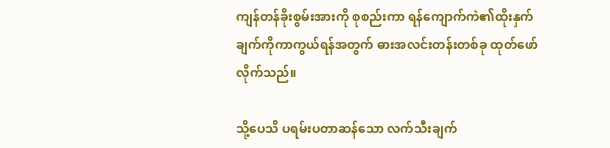ကျန်တန်ခိုးစွမ်းအားကို စုစည်းကာ ရန်ကျောက်ကဲ၏ထိုးနှက်ချက်ကိုကာကွယ်ရန်အတွက် ဓားအလင်းတန်းတစ်ခု ထုတ်ဖော်လိုက်သည်။

သို့ပေသိ ပရမ်းပတာဆန်သော လက်သီးချက်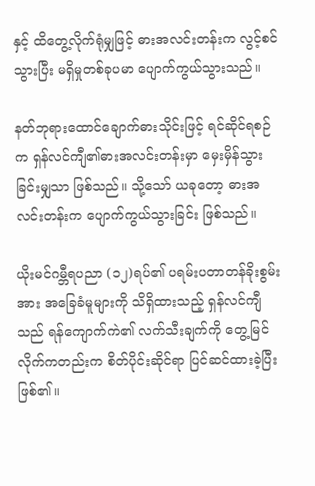နှင့် ထိတွေ့လိုက်ရုံမျှဖြင့် ဓားအလင်းတန်းက လွင့်စင်သွားပြီး မရှိမှုတစ်ခုပမာ ပျောက်ကွယ်သွားသည်။

နတ်ဘုရားထောင်ချောက်ဓားသိုင်းဖြင့် ရင်ဆိုင်ရစဉ်က ရှန်လင်ကျီ၏ဓားအလင်းတန်းမှာ မှေးမှိန်သွားခြင်းမျှသာ ဖြစ်သည်။ သို့သော် ယခုတော့ ဓားအလင်းတန်းက ပျောက်ကွယ်သွားခြင်း ဖြစ်သည်။

ယိုးမင်ဂမ္ဘီရပညာ (၁၂)ရပ်၏ ပရမ်းပတာတန်ခိုးစွမ်းအား အခြေခံမူများကို သိရှိထားသည့် ရှန်လင်ကျီသည် ရန်ကျောက်ကဲ၏ လက်သီးချက်ကို တွေ့မြင်လိုက်ကတည်းက စိတ်ပိုင်းဆိုင်ရာ ပြင်ဆင်ထားခဲ့ပြီး ဖြစ်၏။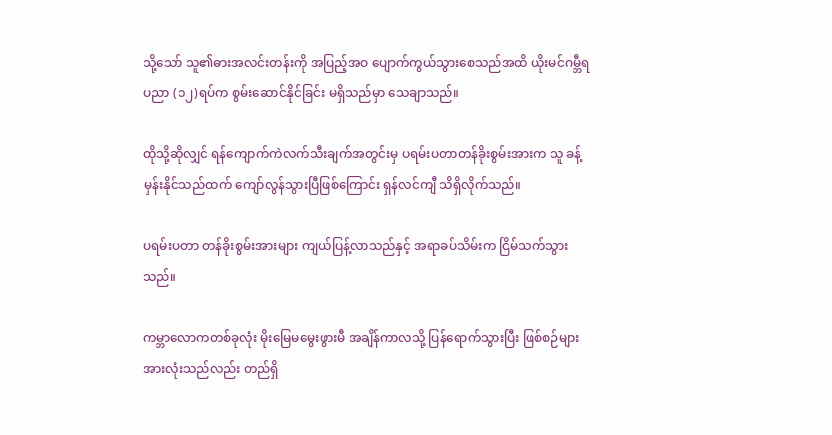သို့သော် သူ၏ဓားအလင်းတန်းကို အပြည့်အဝ ပျောက်ကွယ်သွားစေသည်အထိ ယိုးမင်ဂမ္ဘီရပညာ (၁၂)ရပ်က စွမ်းဆောင်နိုင်ခြင်း မရှိသည်မှာ သေချာသည်။

ထိုသို့ဆိုလျှင် ရန်ကျောက်ကဲလက်သီးချက်အတွင်းမှ ပရမ်းပတာတန်ခိုးစွမ်းအားက သူ ခန့်မှန်းနိုင်သည်ထက် ကျော်လွန်သွားပြီဖြစ်ကြောင်း ရှန်လင်ကျီ သိရှိလိုက်သည်။

ပရမ်းပတာ တန်ခိုးစွမ်းအားများ ကျယ်ပြန့်လာသည်နှင့် အရာခပ်သိမ်းက ငြိမ်သက်သွားသည်။

ကမ္ဘာလောကတစ်ခုလုံး မိုးမြေမမွေးဖွားမီ အချိန်ကာလသို့ ပြန်ရောက်သွားပြီး ဖြစ်စဉ်များအားလုံးသည်လည်း တည်ရှိ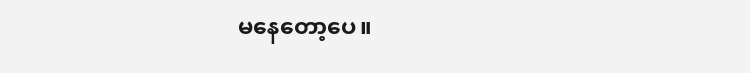မနေတော့ပေ။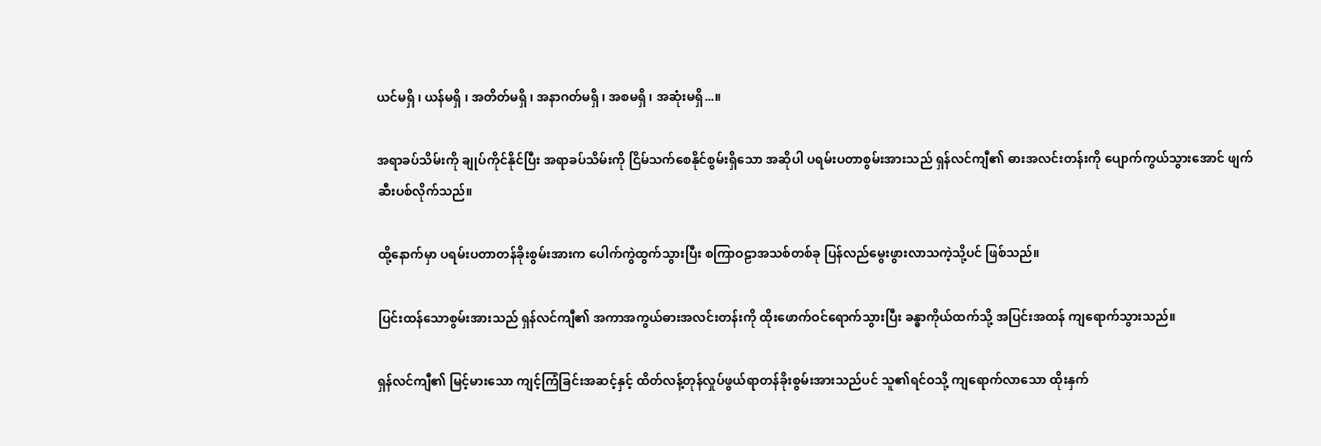ယင်မရှိ ၊ ယန်မရှိ ၊ အတိတ်မရှိ ၊ အနာဂတ်မရှိ ၊ အစမရှိ ၊ အဆုံးမရှိ...။

အရာခပ်သိမ်းကို ချုပ်ကိုင်နိုင်ပြီး အရာခပ်သိမ်းကို ငြိမ်သက်စေနိုင်စွမ်းရှိသော အဆိုပါ ပရမ်းပတာစွမ်းအားသည် ရှန်လင်ကျီ၏ ဓားအလင်းတန်းကို ပျောက်ကွယ်သွားအောင် ဖျက်ဆီးပစ်လိုက်သည်။

ထို့နောက်မှာ ပရမ်းပတာတန်ခိုးစွမ်းအားက ပေါက်ကွဲထွက်သွားပြီး စကြာဝဠာအသစ်တစ်ခု ပြန်လည်မွေးဖွားလာသကဲ့သို့ပင် ဖြစ်သည်။

ပြင်းထန်သောစွမ်းအားသည် ရှန်လင်ကျီ၏ အကာအကွယ်ဓားအလင်းတန်းကို ထိုးဖောက်ဝင်ရောက်သွားပြီး ခန္ဓာကိုယ်ထက်သို့ အပြင်းအထန် ကျရောက်သွားသည်။

ရှန်လင်ကျီ၏ မြင့်မားသော ကျင့်ကြံခြင်းအဆင့်နှင့် ထိတ်လန့်တုန်လှုပ်ဖွယ်ရာတန်ခိုးစွမ်းအားသည်ပင် သူ၏ရင်ဝသို့ ကျရောက်လာသော ထိုးနှက်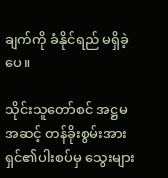ချက်ကို ခံနိုင်ရည် မရှိခဲ့ပေ။

သိုင်းသူတော်စင် အဋ္ဌမအဆင့် တန်ခိုးစွမ်းအားရှင်၏ပါးစပ်မှ သွေးများ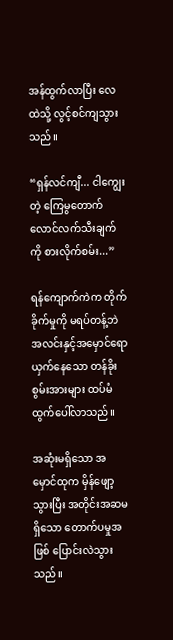အန်ထွက်လာပြီး လေထဲသို့ လွင့်စင်ကျသွားသည်။

“ရှန်လင်ကျီ... ငါကျွေးတဲ့ ကြေမွတောက်လောင်လက်သီးချက်ကို စားလိုက်စမ်း...”

ရန်ကျောက်ကဲက တိုက်ခိုက်မှုကို မရပ်တန့်ဘဲ အလင်းနှင့်အမှောင်ရောယှက်နေသော တန်ခိုးစွမ်းအားများ ထပ်မံထွက်ပေါ်လာသည်။

အဆုံးမရှိသော အမှောင်ထုက မှိန်ဖျော့သွားပြီး အတိုင်းအဆမရှိသော တောက်ပမှုအဖြစ် ပြောင်းလဲသွားသည်။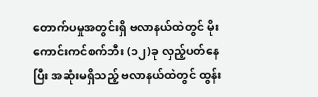တောက်ပမှုအတွင်းရှိ ဗလာနယ်ထဲတွင် မိုးကောင်းကင်စက်ဘီး (၁၂)ခု လှည့်ပတ်နေပြီး အဆုံးမရှိသည့် ဗလာနယ်ထဲတွင် ထွန်း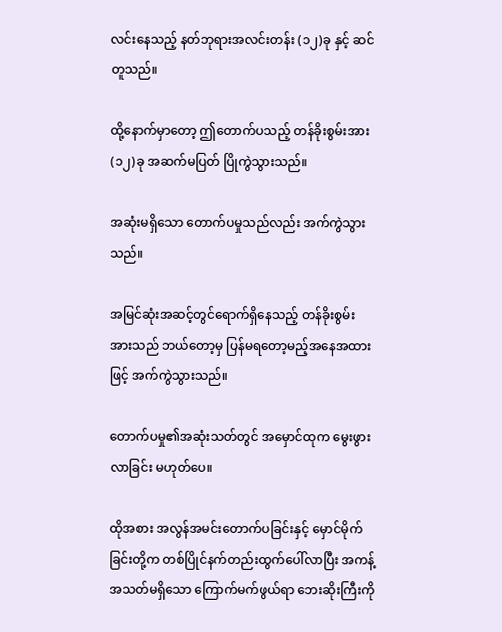လင်းနေသည့် နတ်ဘုရားအလင်းတန်း (၁၂)ခု နှင့် ဆင်တူသည်။

ထို့နောက်မှာတော့ ဤတောက်ပသည့် တန်ခိုးစွမ်းအား (၁၂)ခု အဆက်မပြတ် ပြိုကွဲသွားသည်။

အဆုံးမရှိသော တောက်ပမှုသည်လည်း အက်ကွဲသွားသည်။

အမြင်ဆုံးအဆင့်တွင်ရောက်ရှိနေသည့် တန်ခိုးစွမ်းအားသည် ဘယ်တော့မှ ပြန်မရတော့မည့်အနေအထားဖြင့် အက်ကွဲသွားသည်။

တောက်ပမှု၏အဆုံးသတ်တွင် အမှောင်ထုက မွေးဖွားလာခြင်း မဟုတ်ပေ။

ထိုအစား အလွန်အမင်းတောက်ပခြင်းနှင့် မှောင်မိုက်ခြင်းတို့က တစ်ပြိုင်နက်တည်းထွက်ပေါ်လာပြီး အကန့်အသတ်မရှိသော ကြောက်မက်ဖွယ်ရာ ဘေးဆိုးကြီးကို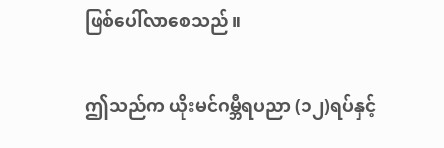ဖြစ်ပေါ်လာစေသည်။

ဤသည်က ယိုးမင်ဂမ္ဘီရပညာ (၁၂)ရပ်နှင့်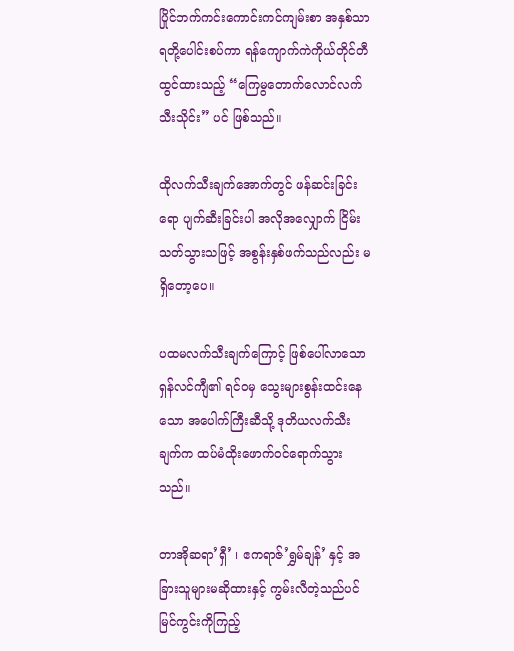ပြိုင်ဘက်ကင်းကောင်းကင်ကျမ်းစာ အနှစ်သာရတို့ပေါင်းစပ်ကာ ရန်ကျောက်ကဲကိုယ်တိုင်တီထွင်ထားသည့် “ကြေမွတောက်လောင်လက်သီးသိုင်း” ပင် ဖြစ်သည်။

ထိုလက်သီးချက်အောက်တွင် ဖန်ဆင်းခြင်းရော ပျက်ဆီးခြင်းပါ အလိုအလျှောက် ငြိမ်းသတ်သွားသဖြင့် အစွန်းနှစ်ဖက်သည်လည်း မရှိတော့ပေ။

ပထမလက်သီးချက်ကြောင့် ဖြစ်ပေါ်လာသော ရှန်လင်ကျီ၏ ရင်ဝမှ သွေးများစွန်းထင်းနေသော အပေါက်ကြီးဆီသို့ ဒုတိယလက်သီးချက်က ထပ်မံထိုးဖောက်ဝင်ရောက်သွားသည်။

တာအိုဆရာ’ရှီ’ ၊ ဧကရာဇ်’ရွှမ်ချန်’ နှင့် အခြားသူများမဆိုထားနှင့် ကွမ်းလီတဲ့သည်ပင် မြင်ကွင်းကိုကြည့်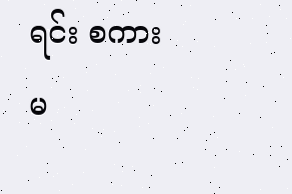ရင်း စကားမ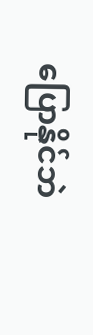ပြောနိုင်ဘဲ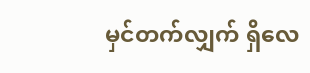မှင်တက်လျှက် ရှိလေ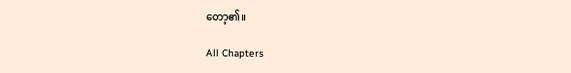တော့၏။

All Chapters